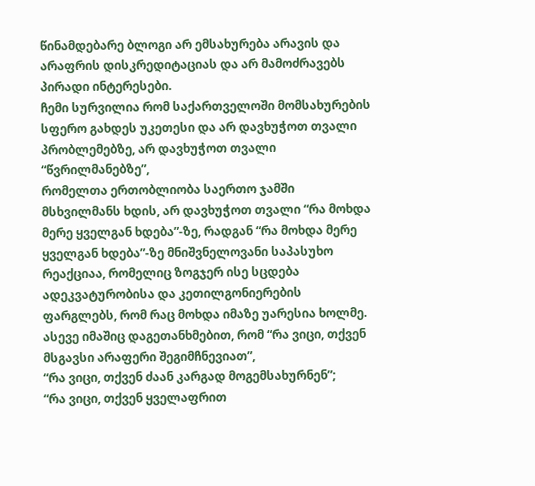წინამდებარე ბლოგი არ ემსახურება არავის და არაფრის დისკრედიტაციას და არ მამოძრავებს პირადი ინტერესები.
ჩემი სურვილია რომ საქართველოში მომსახურების სფერო გახდეს უკეთესი და არ დავხუჭოთ თვალი პრობლემებზე, არ დავხუჭოთ თვალი “წვრილმანებზე”,
რომელთა ერთობლიობა საერთო ჯამში მსხვილმანს ხდის, არ დავხუჭოთ თვალი “რა მოხდა მერე ყველგან ხდება”-ზე, რადგან “რა მოხდა მერე ყველგან ხდება”-ზე მნიშვნელოვანი საპასუხო რეაქციაა, რომელიც ზოგჯერ ისე სცდება ადეკვატურობისა და კეთილგონიერების ფარგლებს, რომ რაც მოხდა იმაზე უარესია ხოლმე.
ასევე იმაშიც დაგეთანხმებით, რომ “რა ვიცი, თქვენ მსგავსი არაფერი შეგიმჩნევიათ”,
“რა ვიცი, თქვენ ძაან კარგად მოგემსახურნენ”;
“რა ვიცი, თქვენ ყველაფრით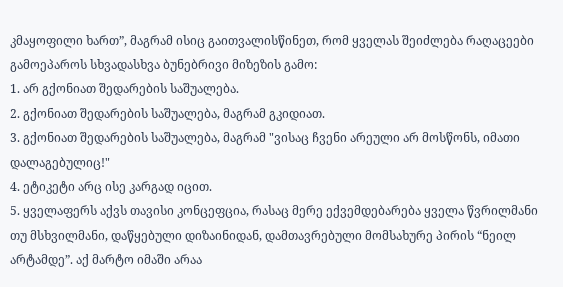კმაყოფილი ხართ”, მაგრამ ისიც გაითვალისწინეთ, რომ ყველას შეიძლება რაღაცეები გამოეპაროს სხვადასხვა ბუნებრივი მიზეზის გამო:
1. არ გქონიათ შედარების საშუალება.
2. გქონიათ შედარების საშუალება, მაგრამ გკიდიათ.
3. გქონიათ შედარების საშუალება, მაგრამ "ვისაც ჩვენი არეული არ მოსწონს, იმათი დალაგებულიც!"
4. ეტიკეტი არც ისე კარგად იცით.
5. ყველაფერს აქვს თავისი კონცეფცია, რასაც მერე ექვემდებარება ყველა წვრილმანი თუ მსხვილმანი, დაწყებული დიზაინიდან, დამთავრებული მომსახურე პირის “ნეილ არტამდე”. აქ მარტო იმაში არაა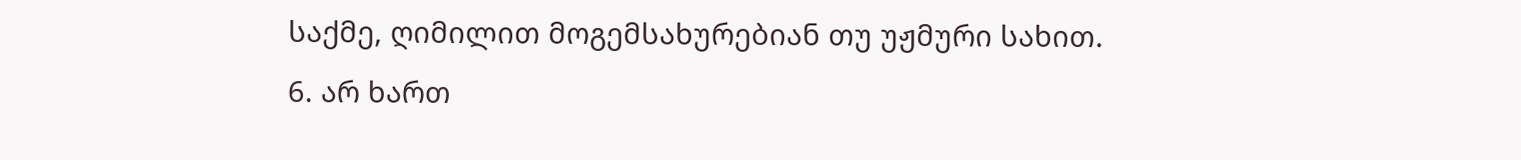საქმე, ღიმილით მოგემსახურებიან თუ უჟმური სახით.
6. არ ხართ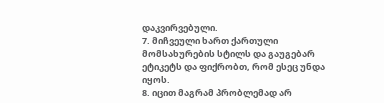დაკვირვებული.
7. მიჩვეული ხართ ქართული მომსახურების სტილს და გაუგებარ ეტიკეტს და ფიქრობთ, რომ ესეც უნდა იყოს.
8. იცით მაგრამ პრობლემად არ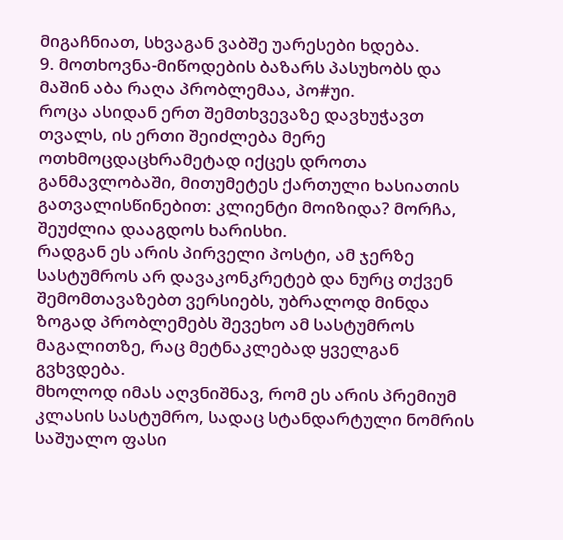მიგაჩნიათ, სხვაგან ვაბშე უარესები ხდება.
9. მოთხოვნა-მიწოდების ბაზარს პასუხობს და მაშინ აბა რაღა პრობლემაა, პო#უი.
როცა ასიდან ერთ შემთხვევაზე დავხუჭავთ თვალს, ის ერთი შეიძლება მერე ოთხმოცდაცხრამეტად იქცეს დროთა განმავლობაში, მითუმეტეს ქართული ხასიათის გათვალისწინებით: კლიენტი მოიზიდა? მორჩა, შეუძლია დააგდოს ხარისხი.
რადგან ეს არის პირველი პოსტი, ამ ჯერზე სასტუმროს არ დავაკონკრეტებ და ნურც თქვენ შემომთავაზებთ ვერსიებს, უბრალოდ მინდა ზოგად პრობლემებს შევეხო ამ სასტუმროს მაგალითზე, რაც მეტნაკლებად ყველგან გვხვდება.
მხოლოდ იმას აღვნიშნავ, რომ ეს არის პრემიუმ კლასის სასტუმრო, სადაც სტანდარტული ნომრის საშუალო ფასი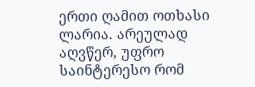ერთი ღამით ოთხასი ლარია. არეულად აღვწერ, უფრო საინტერესო რომ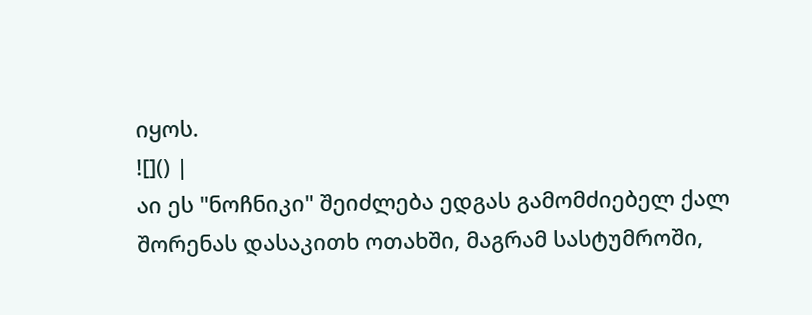იყოს.
![]() |
აი ეს "ნოჩნიკი" შეიძლება ედგას გამომძიებელ ქალ შორენას დასაკითხ ოთახში, მაგრამ სასტუმროში,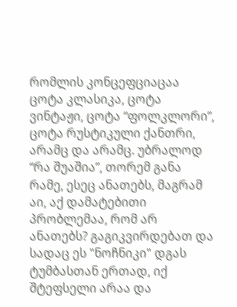რომლის კონცეფციაცაა ცოტა კლასიკა, ცოტა ვინტაჟი, ცოტა “ფოლკლორი”,
ცოტა რუსტიკული ქანთრი, არამც და არამც. უბრალოდ “რა შუაშია”, თორემ განა რამე, ესეც ანათებს, მაგრამ აი, აქ დამატებითი პრობლემაა, რომ არ ანათებს? გაგიკვირდებათ და სადაც ეს "ნოჩნიკი" დგას ტუმბასთან ერთად, იქ შტეფსელი არაა და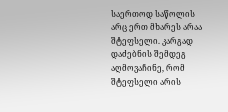საერთოდ საწოლის არც ერთ მხარეს არაა შტეფსელი. კარგად დაძებნის შემდეგ აღმოვაჩინე, რომ შტეფსელი არის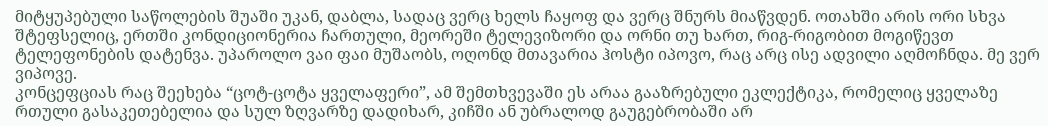მიტყუპებული საწოლების შუაში უკან, დაბლა, სადაც ვერც ხელს ჩაყოფ და ვერც შნურს მიაწვდენ. ოთახში არის ორი სხვა შტეფსელიც, ერთში კონდიციონერია ჩართული, მეორეში ტელევიზორი და ორნი თუ ხართ, რიგ-რიგობით მოგიწევთ ტელეფონების დატენვა. უპაროლო ვაი ფაი მუშაობს, ოღონდ მთავარია ჰოსტი იპოვო, რაც არც ისე ადვილი აღმოჩნდა. მე ვერ ვიპოვე.
კონცეფციას რაც შეეხება “ცოტ-ცოტა ყველაფერი”, ამ შემთხვევაში ეს არაა გააზრებული ეკლექტიკა, რომელიც ყველაზე რთული გასაკეთებელია და სულ ზღვარზე დადიხარ, კიჩში ან უბრალოდ გაუგებრობაში არ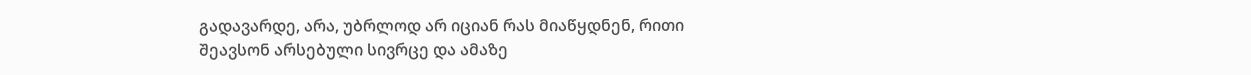გადავარდე, არა, უბრლოდ არ იციან რას მიაწყდნენ, რითი შეავსონ არსებული სივრცე და ამაზე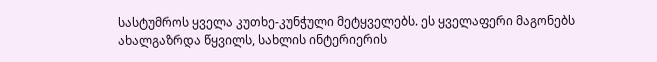სასტუმროს ყველა კუთხე-კუნჭული მეტყველებს. ეს ყველაფერი მაგონებს ახალგაზრდა წყვილს, სახლის ინტერიერის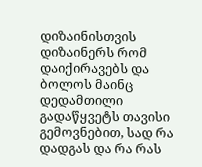დიზაინისთვის დიზაინერს რომ დაიქირავებს და ბოლოს მაინც დედამთილი გადაწყვეტს თავისი გემოვნებით, სად რა დადგას და რა რას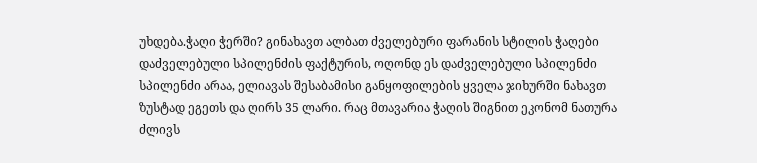უხდება.ჭაღი ჭერში? გინახავთ ალბათ ძველებური ფარანის სტილის ჭაღები დაძველებული სპილენძის ფაქტურის, ოღონდ ეს დაძველებული სპილენძი სპილენძი არაა, ელიავას შესაბამისი განყოფილების ყველა ჯიხურში ნახავთ ზუსტად ეგეთს და ღირს 35 ლარი. რაც მთავარია ჭაღის შიგნით ეკონომ ნათურა ძლივს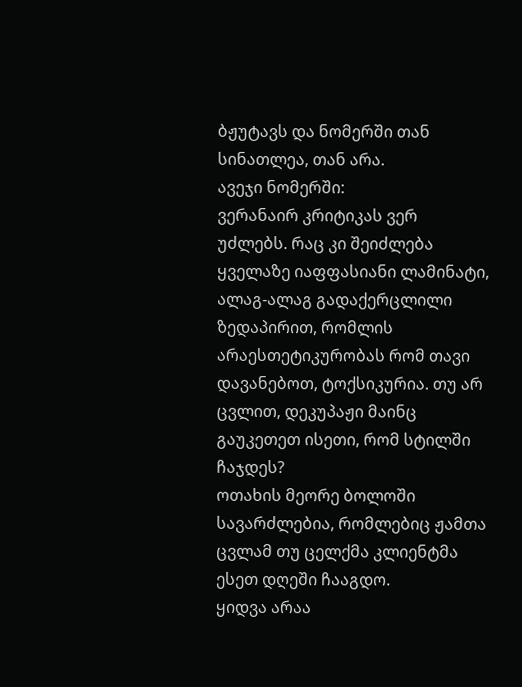ბჟუტავს და ნომერში თან სინათლეა, თან არა.
ავეჯი ნომერში:
ვერანაირ კრიტიკას ვერ უძლებს. რაც კი შეიძლება ყველაზე იაფფასიანი ლამინატი, ალაგ-ალაგ გადაქერცლილი ზედაპირით, რომლის არაესთეტიკურობას რომ თავი დავანებოთ, ტოქსიკურია. თუ არ ცვლით, დეკუპაჟი მაინც გაუკეთეთ ისეთი, რომ სტილში ჩაჯდეს?
ოთახის მეორე ბოლოში სავარძლებია, რომლებიც ჟამთა ცვლამ თუ ცელქმა კლიენტმა ესეთ დღეში ჩააგდო.
ყიდვა არაა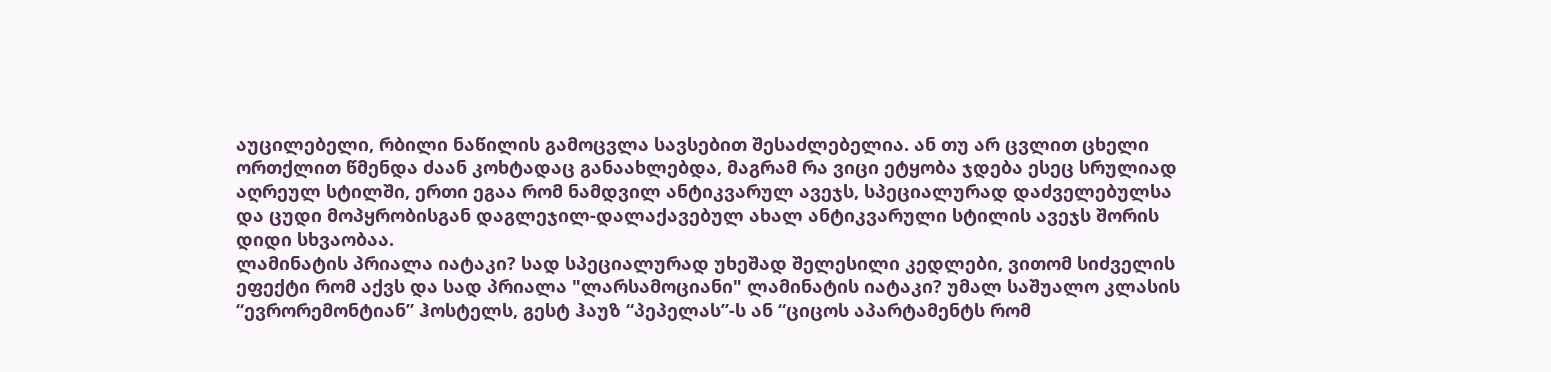აუცილებელი, რბილი ნაწილის გამოცვლა სავსებით შესაძლებელია. ან თუ არ ცვლით ცხელი ორთქლით წმენდა ძაან კოხტადაც განაახლებდა, მაგრამ რა ვიცი ეტყობა ჯდება ესეც სრულიად აღრეულ სტილში, ერთი ეგაა რომ ნამდვილ ანტიკვარულ ავეჯს, სპეციალურად დაძველებულსა და ცუდი მოპყრობისგან დაგლეჯილ-დალაქავებულ ახალ ანტიკვარული სტილის ავეჯს შორის დიდი სხვაობაა.
ლამინატის პრიალა იატაკი? სად სპეციალურად უხეშად შელესილი კედლები, ვითომ სიძველის ეფექტი რომ აქვს და სად პრიალა "ლარსამოციანი" ლამინატის იატაკი? უმალ საშუალო კლასის
“ევრორემონტიან” ჰოსტელს, გესტ ჰაუზ “პეპელას”-ს ან “ციცოს აპარტამენტს რომ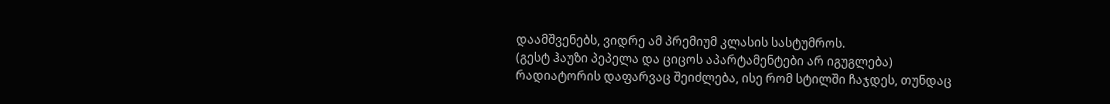დაამშვენებს, ვიდრე ამ პრემიუმ კლასის სასტუმროს.
(გესტ ჰაუზი პეპელა და ციცოს აპარტამენტები არ იგუგლება)
რადიატორის დაფარვაც შეიძლება, ისე რომ სტილში ჩაჯდეს, თუნდაც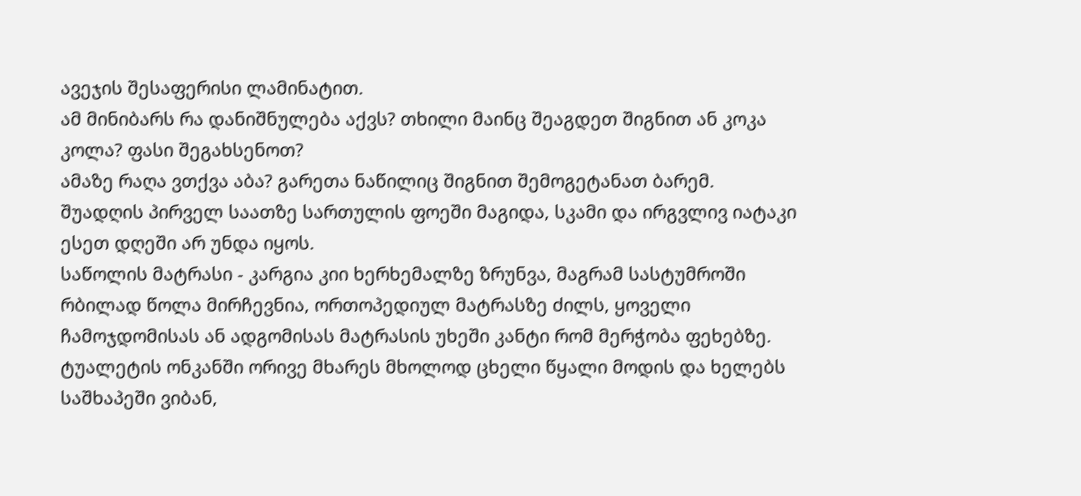ავეჯის შესაფერისი ლამინატით.
ამ მინიბარს რა დანიშნულება აქვს? თხილი მაინც შეაგდეთ შიგნით ან კოკა კოლა? ფასი შეგახსენოთ?
ამაზე რაღა ვთქვა აბა? გარეთა ნაწილიც შიგნით შემოგეტანათ ბარემ.
შუადღის პირველ საათზე სართულის ფოეში მაგიდა, სკამი და ირგვლივ იატაკი ესეთ დღეში არ უნდა იყოს.
საწოლის მატრასი - კარგია კიი ხერხემალზე ზრუნვა, მაგრამ სასტუმროში რბილად წოლა მირჩევნია, ორთოპედიულ მატრასზე ძილს, ყოველი ჩამოჯდომისას ან ადგომისას მატრასის უხეში კანტი რომ მერჭობა ფეხებზე.
ტუალეტის ონკანში ორივე მხარეს მხოლოდ ცხელი წყალი მოდის და ხელებს საშხაპეში ვიბან,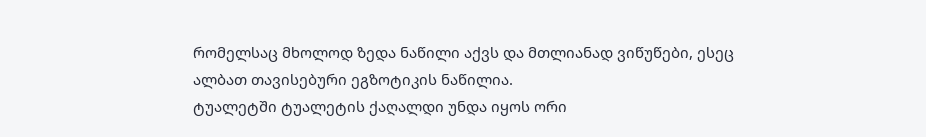რომელსაც მხოლოდ ზედა ნაწილი აქვს და მთლიანად ვიწუწები, ესეც ალბათ თავისებური ეგზოტიკის ნაწილია.
ტუალეტში ტუალეტის ქაღალდი უნდა იყოს ორი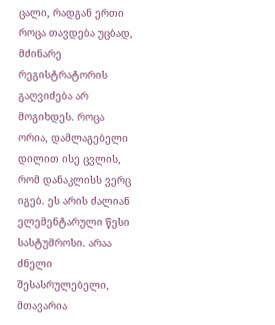ცალი, რადგან ერთი როცა თავდება უცბად, მძინარე რეგისტრატორის გაღვიძება არ მოგიხდეს. როცა ორია, დამლაგებელი დილით ისე ცვლის, რომ დანაკლისს ვერც იგებ. ეს არის ძალიან ელემენტარული წესი სასტუმროსი. არაა ძნელი შესასრულებელი, მთავარია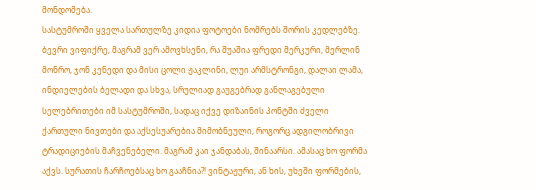მონდომება.
სასტუმროში ყველა სართულზე კიდია ფოტოები ნომრებს შორის კედლებზე. ბევრი ვიფიქრე, მაგრამ ვერ ამოვხსენი, რა შუაშია ფრედი მერკური, მერლინ მონრო, ჯონ კენედი და მისი ცოლი ჟაკლინი, ლუი არმსტრონგი, დალაი ლამა, ინდიელების ბელადი და სხვა, სრულიად გაუგებრად განლაგებული სელებრითები იმ სასტუმროში, სადაც იქვე დიზაინის პონტში ძველი ქართული ნივთები და აქსესუარებია მიმობნეული, როგორც ადგილობრივი ტრადიციების მაჩვენებელი. მაგრამ კაი ჯანდაბას, შინაარსი. ამასაც ხო ფორმა აქვს. სურათის ჩარჩოებსაც ხო გააჩნია?! ვინტაჟური, ან ხის, უხეში ფორმების,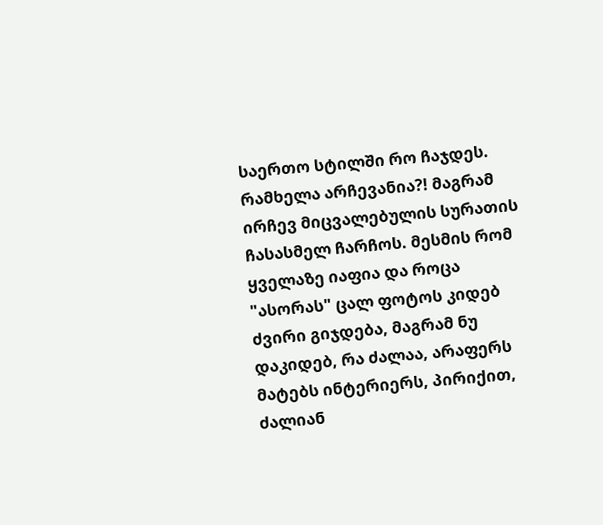საერთო სტილში რო ჩაჯდეს. რამხელა არჩევანია?! მაგრამ ირჩევ მიცვალებულის სურათის ჩასასმელ ჩარჩოს. მესმის რომ ყველაზე იაფია და როცა "ასორას" ცალ ფოტოს კიდებ ძვირი გიჯდება, მაგრამ ნუ დაკიდებ, რა ძალაა, არაფერს მატებს ინტერიერს, პირიქით, ძალიან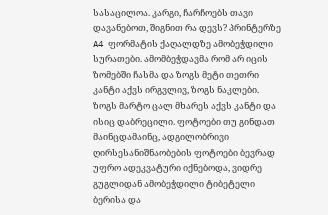სასაცილოა. კარგი, ჩარჩოებს თავი დავანებოთ, შიგნით რა დევს? პრინტერზე A4 ფორმატის ქაღალდზე ამობეჭდილი სურათები. ამომბეჭდავმა რომ არ იცის ზომებში ჩასმა და ზოგს მეტი თეთრი კანტი აქვს ირგვლივ, ზოგს ნაკლები. ზოგს მარტო ცალ მხარეს აქვს კანტი და ისიც დაბრეცილი. ფოტოები თუ გინდათ მაინცდამაინც, ადგილობრივი ღირსესანიშნაობების ფოტოები ბევრად უფრო ადეკვატური იქნებოდა, ვიდრე გუგლიდან ამობეჭდილი ტიბეტელი ბერისა და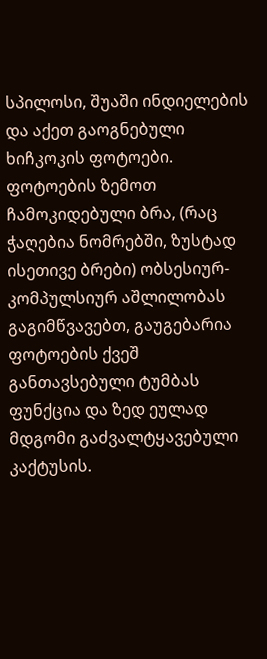სპილოსი, შუაში ინდიელების და აქეთ გაოგნებული ხიჩკოკის ფოტოები. ფოტოების ზემოთ ჩამოკიდებული ბრა, (რაც ჭაღებია ნომრებში, ზუსტად ისეთივე ბრები) ობსესიურ-კომპულსიურ აშლილობას გაგიმწვავებთ, გაუგებარია ფოტოების ქვეშ განთავსებული ტუმბას ფუნქცია და ზედ ეულად მდგომი გაძვალტყავებული კაქტუსის.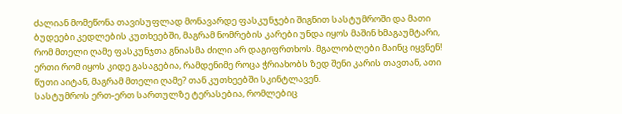ძალიან მომეწონა თავისუფლად მონავარდე ფასკუნჯები შიგნით სასტუმროში და მათი ბუდეები კედლების კუთხეებში, მაგრამ ნომრების კარები უნდა იყოს მაშინ ხმაგაუმტარი, რომ მთელი ღამე ფასკუნჯთა გნიასმა ძილი არ დაგიფრთხოს. მგალობლები მაინც იყვნენ! ერთი რომ იყოს კიდე გასაგებია, რამდენიმე როცა ჭრიახობს ზედ შენი კარის თავთან, ათი წუთი აიტან, მაგრამ მთელი ღამე? თან კუთხეებში სკინტლავენ.
სასტუმროს ერთ-ერთ სართულზე ტერასებია, რომლებიც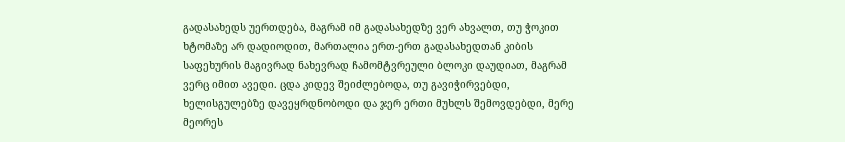გადასახედს უერთდება, მაგრამ იმ გადასახედზე ვერ ახვალთ, თუ ჭოკით ხტომაზე არ დადიოდით, მართალია ერთ-ერთ გადასახედთან კიბის საფეხურის მაგივრად ნახევრად ჩამომტვრეული ბლოკი დაუდიათ, მაგრამ ვერც იმით ავედი. ცდა კიდევ შეიძლებოდა, თუ გავიჭირვებდი, ხელისგულებზე დავეყრდნობოდი და ჯერ ერთი მუხლს შემოვდებდი, მერე მეორეს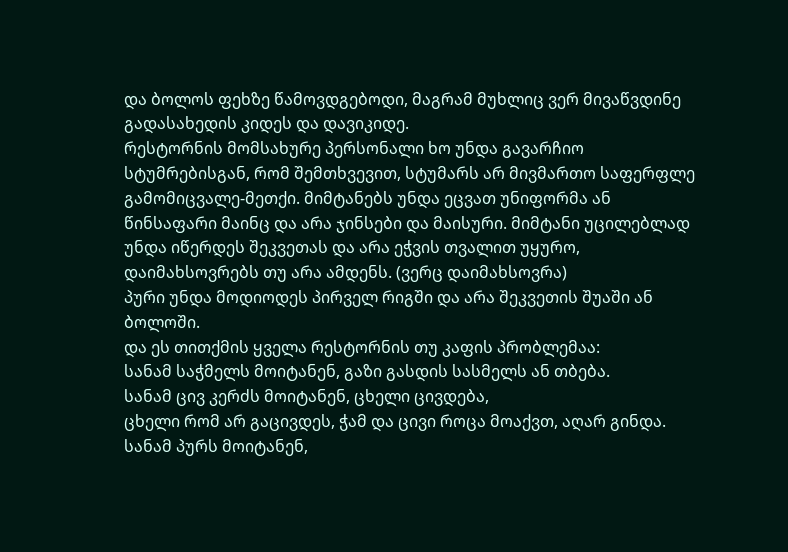და ბოლოს ფეხზე წამოვდგებოდი, მაგრამ მუხლიც ვერ მივაწვდინე გადასახედის კიდეს და დავიკიდე.
რესტორნის მომსახურე პერსონალი ხო უნდა გავარჩიო სტუმრებისგან, რომ შემთხვევით, სტუმარს არ მივმართო საფერფლე გამომიცვალე-მეთქი. მიმტანებს უნდა ეცვათ უნიფორმა ან წინსაფარი მაინც და არა ჯინსები და მაისური. მიმტანი უცილებლად უნდა იწერდეს შეკვეთას და არა ეჭვის თვალით უყურო, დაიმახსოვრებს თუ არა ამდენს. (ვერც დაიმახსოვრა)
პური უნდა მოდიოდეს პირველ რიგში და არა შეკვეთის შუაში ან ბოლოში.
და ეს თითქმის ყველა რესტორნის თუ კაფის პრობლემაა:
სანამ საჭმელს მოიტანენ, გაზი გასდის სასმელს ან თბება.
სანამ ცივ კერძს მოიტანენ, ცხელი ცივდება,
ცხელი რომ არ გაცივდეს, ჭამ და ცივი როცა მოაქვთ, აღარ გინდა.
სანამ პურს მოიტანენ,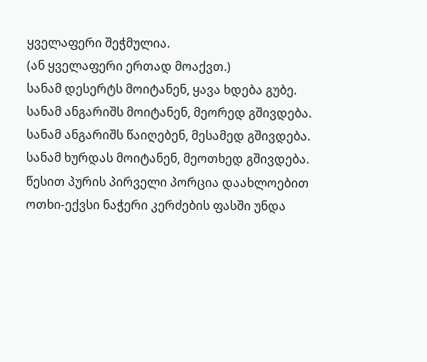ყველაფერი შეჭმულია.
(ან ყველაფერი ერთად მოაქვთ.)
სანამ დესერტს მოიტანენ, ყავა ხდება გუბე.
სანამ ანგარიშს მოიტანენ, მეორედ გშივდება.
სანამ ანგარიშს წაიღებენ, მესამედ გშივდება.
სანამ ხურდას მოიტანენ, მეოთხედ გშივდება.
წესით პურის პირველი პორცია დაახლოებით ოთხი-ექვსი ნაჭერი კერძების ფასში უნდა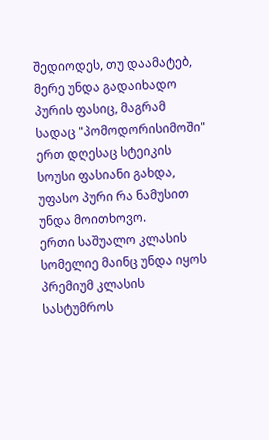შედიოდეს, თუ დაამატებ, მერე უნდა გადაიხადო პურის ფასიც, მაგრამ სადაც "პომოდორისიმოში" ერთ დღესაც სტეიკის სოუსი ფასიანი გახდა, უფასო პური რა ნამუსით უნდა მოითხოვო.
ერთი საშუალო კლასის სომელიე მაინც უნდა იყოს პრემიუმ კლასის სასტუმროს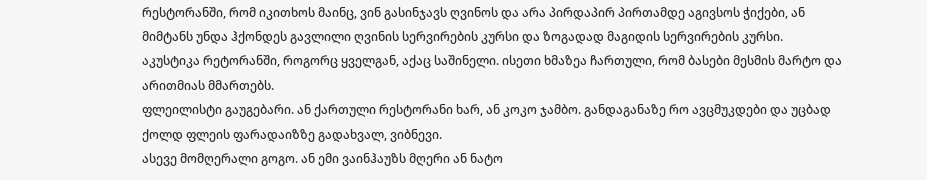რესტორანში, რომ იკითხოს მაინც, ვინ გასინჯავს ღვინოს და არა პირდაპირ პირთამდე აგივსოს ჭიქები, ან მიმტანს უნდა ჰქონდეს გავლილი ღვინის სერვირების კურსი და ზოგადად მაგიდის სერვირების კურსი.
აკუსტიკა რეტორანში, როგორც ყველგან, აქაც საშინელი. ისეთი ხმაზეა ჩართული, რომ ბასები მესმის მარტო და არითმიას მმართებს.
ფლეილისტი გაუგებარი. ან ქართული რესტორანი ხარ, ან კოკო ჯამბო. განდაგანაზე რო ავცმუკდები და უცბად ქოლდ ფლეის ფარადაიზზე გადახვალ, ვიბნევი.
ასევე მომღერალი გოგო. ან ემი ვაინჰაუზს მღერი ან ნატო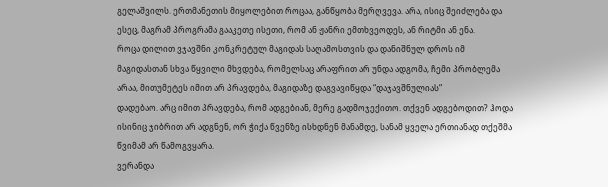გელაშვილს. ერთმანეთის მიყოლებით როცაა, განწყობა მერღვევა. არა, ისიც შეიძლება და ესეც, მაგრამ პროგრამა გააკეთე ისეთი, რომ ან ჟანრი ემთხვეოდეს, ან რიტმი ან ენა.
როცა დილით ვჯავშნი კონკრეტულ მაგიდას საღამოსთვის და დანიშნულ დროს იმ მაგიდასთან სხვა წყვილი მხვდება, რომელსაც არაფრით არ უნდა ადგომა, ჩემი პრობლემა არაა, მითუმეტეს იმით არ პრავდება, მაგიდაზე დაგვავიწყდა “დაჯავშნულიას”
დადებაო. არც იმით პრავდება, რომ ადგებიან, მერე გადმოჯექითო. თქვენ ადგებოდით? ჰოდა ისინიც ჯიბრით არ ადგნენ, ორ ჭიქა წვენზე ისხდნენ მანამდე, სანამ ყველა ერთიანად თქეშმა წვიმამ არ წამოგვყარა.
ვერანდა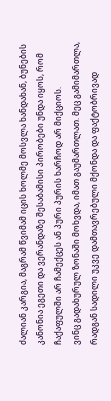ძალიან კარგია, მაგრამ წვიმამ იცის ხოლმე მოსვლა ხანდახან, ბუნების კანონია ეგეთი და ვერანდაზე შესაბამისი პირობები უნდა იყოს, რომ ჩაქაფულში არ ჩამექცეს ან პური პურის ხარჩოდ არ მიქციოს.
ვინც გადახურულ ზონაში მოხვდა, იმათ გაუმართლათ. მეც გამიმართლა, რადგან სადილი უკვე დამთავრებული მქონდა და ფაქტობრივად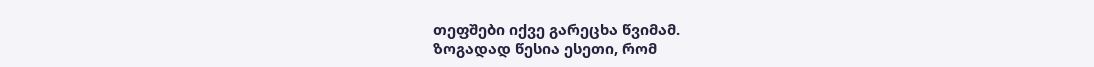თეფშები იქვე გარეცხა წვიმამ.
ზოგადად წესია ესეთი, რომ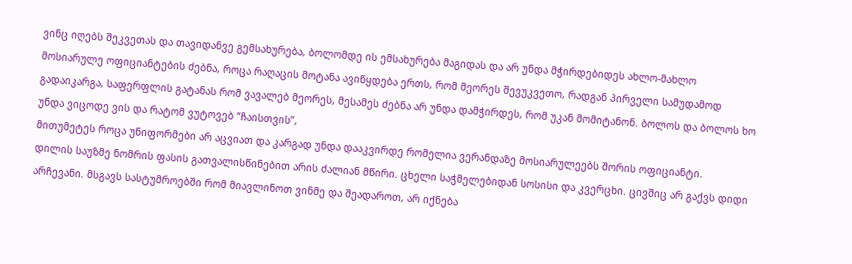ვინც იღებს შეკვეთას და თავიდანვე გემსახურება, ბოლომდე ის ემსახურება მაგიდას და არ უნდა მჭირდებიდეს ახლო-მახლო მოსიარულე ოფიციანტების ძებნა, როცა რაღაცის მოტანა ავიწყდება ერთს, რომ მეორეს შევუკვეთო, რადგან პირველი სამუდამოდ გადაიკარგა, საფერფლის გატანას რომ ვავალებ მეორეს, მესამეს ძებნა არ უნდა დამჭირდეს, რომ უკან მომიტანონ. ბოლოს და ბოლოს ხო უნდა ვიცოდე ვის და რატომ ვუტოვებ “ჩაისთვის”,
მითუმეტეს როცა უნიფორმები არ აცვიათ და კარგად უნდა დააკვირდე რომელია ვერანდაზე მოსიარულეებს შორის ოფიციანტი.
დილის საუზმე ნომრის ფასის გათვალისწინებით არის ძალიან მწირი. ცხელი საჭმელებიდან სოსისი და კვერცხი. ცივშიც არ გაქვს დიდი არჩევანი. მსგავს სასტუმროებში რომ მიავლინოთ ვინმე და შეადაროთ, არ იქნება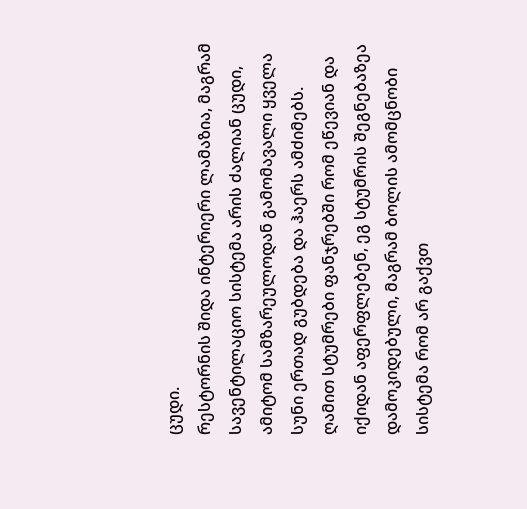ცუდი.
რესტორნის შიდა ინტერიერი ლამაზია, მაგრამ სავენტილაციო სისტემა არის ძალიან ცუდი, ამიტომ სამზარეულოდან გამომავალი ყველა სუნი ერთად გუბდება და ჰაერს ამძიმებს.
ღამით სტუმრები ფანჯრებში რომ ეწევიან და იქიდან აფერფლებენ, ეგ სტუმრის შეგნებაზეა დამოკიდებული, მაგრამ ბოლის ამომცნობი სისტემა რომ არ გაქვთ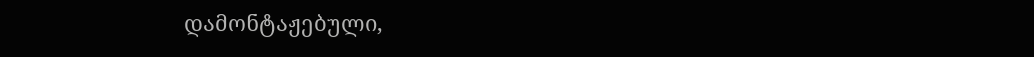დამონტაჟებული,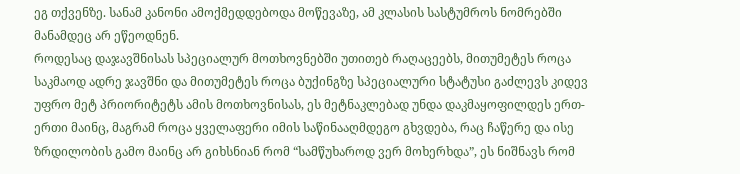ეგ თქვენზე. სანამ კანონი ამოქმედდებოდა მოწევაზე, ამ კლასის სასტუმროს ნომრებში მანამდეც არ ეწეოდნენ.
როდესაც დაჯავშნისას სპეციალურ მოთხოვნებში უთითებ რაღაცეებს, მითუმეტეს როცა საკმაოდ ადრე ჯავშნი და მითუმეტეს როცა ბუქინგზე სპეციალური სტატუსი გაძლევს კიდევ უფრო მეტ პრიორიტეტს ამის მოთხოვნისას, ეს მეტნაკლებად უნდა დაკმაყოფილდეს ერთ-ერთი მაინც, მაგრამ როცა ყველაფერი იმის საწინააღმდეგო გხვდება, რაც ჩაწერე და ისე ზრდილობის გამო მაინც არ გიხსნიან რომ “სამწუხაროდ ვერ მოხერხდა”, ეს ნიშნავს რომ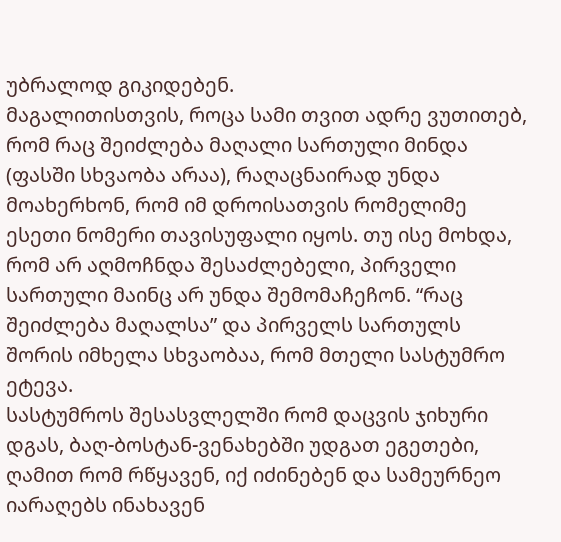უბრალოდ გიკიდებენ.
მაგალითისთვის, როცა სამი თვით ადრე ვუთითებ, რომ რაც შეიძლება მაღალი სართული მინდა (ფასში სხვაობა არაა), რაღაცნაირად უნდა მოახერხონ, რომ იმ დროისათვის რომელიმე ესეთი ნომერი თავისუფალი იყოს. თუ ისე მოხდა, რომ არ აღმოჩნდა შესაძლებელი, პირველი სართული მაინც არ უნდა შემომაჩეჩონ. “რაც შეიძლება მაღალსა” და პირველს სართულს შორის იმხელა სხვაობაა, რომ მთელი სასტუმრო ეტევა.
სასტუმროს შესასვლელში რომ დაცვის ჯიხური დგას, ბაღ-ბოსტან-ვენახებში უდგათ ეგეთები, ღამით რომ რწყავენ, იქ იძინებენ და სამეურნეო იარაღებს ინახავენ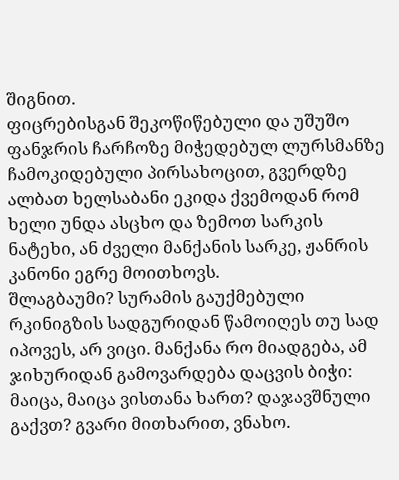შიგნით.
ფიცრებისგან შეკოწიწებული და უშუშო ფანჯრის ჩარჩოზე მიჭედებულ ლურსმანზე ჩამოკიდებული პირსახოცით, გვერდზე ალბათ ხელსაბანი ეკიდა ქვემოდან რომ ხელი უნდა ასცხო და ზემოთ სარკის ნატეხი, ან ძველი მანქანის სარკე, ჟანრის კანონი ეგრე მოითხოვს.
შლაგბაუმი? სურამის გაუქმებული რკინიგზის სადგურიდან წამოიღეს თუ სად იპოვეს, არ ვიცი. მანქანა რო მიადგება, ამ ჯიხურიდან გამოვარდება დაცვის ბიჭი: მაიცა, მაიცა ვისთანა ხართ? დაჯავშნული გაქვთ? გვარი მითხარით, ვნახო.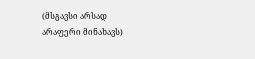(მსგავსი არსად არაფერი მინახავს)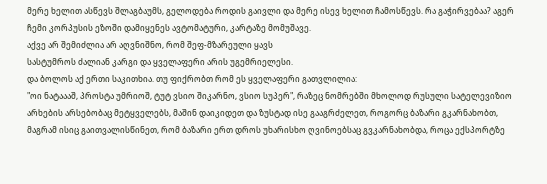მერე ხელით ასწევს შლაგბაუმს, გელოდება როდის გაივლი და მერე ისევ ხელით ჩამოსწევს. რა გაჭირვებაა? აგერ ჩემი კორპუსის ეზოში დამიყენეს ავტომატური, კარტაზე მომუშავე.
აქვე არ შემიძლია არ აღვნიშნო, რომ შეფ-მზარეული ყავს
სასტუმროს ძალიან კარგი და ყველაფერი არის უგემრიელესი.
და ბოლოს აქ ერთი საკითხია. თუ ფიქრობთ რომ ეს ყველაფერი გათვლილია:
"ოი ნატაააშ, პროსტა უმრიოშ, ტუტ ვსიო შიკარნო, ვსიო სუპერ", რაზეც ნომრებში მხოლოდ რუსული სატელევიზიო არხების არსებობაც მეტყველებს, მაშინ დაიკიდეთ და ზუსტად ისე გააგრძელეთ, როგორც ბაზარი გკარნახობთ, მაგრამ ისიც გაითვალისწინეთ, რომ ბაზარი ერთ დროს უხარისხო ღვინოებსაც გვკარნახობდა, როცა ექსპორტზე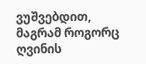ვუშვებდით, მაგრამ როგორც ღვინის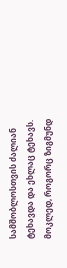სამშობლოსთვის ძალიან ტეხავდა და ეხლაც ტეხავს.
მოკლედ, როგორც ზიგმუნდ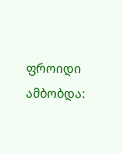ფროიდი ამბობდა: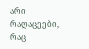არი რაღაცეები, რაც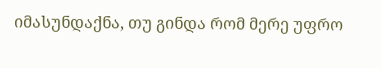იმასუნდაქნა, თუ გინდა რომ მერე უფრო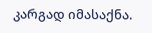კარგად იმასაქნა.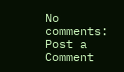No comments:
Post a Comment